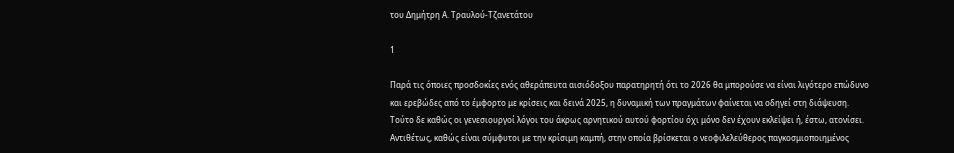του Δημήτρη Α. Τραυλού-Τζανετάτου

1

Παρά τις όποιες προσδοκίες ενός αθεράπευτα αισιόδοξου παρατηρητή ότι το 2026 θα μπορούσε να είναι λιγότερο επώδυνο και ερεβώδες από το έμφορτο με κρίσεις και δεινά 2025, η δυναμική των πραγμάτων φαίνεται να οδηγεί στη διάψευση. Τούτο δε καθώς οι γενεσιουργοί λόγοι του άκρως αρνητικού αυτού φορτίου όχι μόνο δεν έχουν εκλείψει ή, έστω, ατονίσει. Αντιθέτως, καθώς είναι σύμφυτοι με την κρίσιμη καμπή, στην οποία βρίσκεται ο νεοφιλελεύθερος παγκοσμιοποιημένος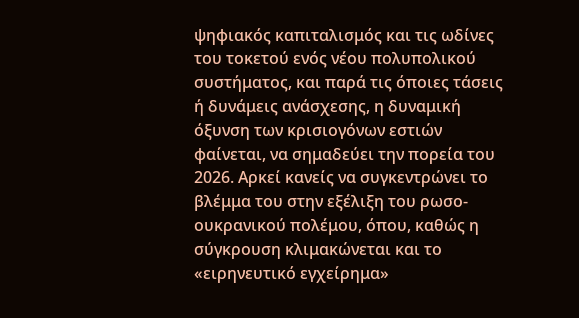ψηφιακός καπιταλισμός και τις ωδίνες του τοκετού ενός νέου πολυπολικού συστήματος, και παρά τις όποιες τάσεις ή δυνάμεις ανάσχεσης, η δυναμική όξυνση των κρισιογόνων εστιών φαίνεται, να σημαδεύει την πορεία του 2026. Αρκεί κανείς να συγκεντρώνει το βλέμμα του στην εξέλιξη του ρωσο-ουκρανικού πολέμου, όπου, καθώς η σύγκρουση κλιμακώνεται και το «ειρηνευτικό εγχείρημα»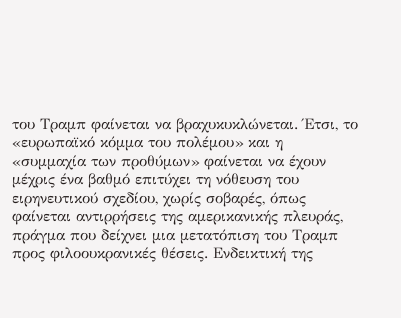του Τραμπ φαίνεται να βραχυκυκλώνεται. Έτσι, το «ευρωπαϊκό κόμμα του πολέμου» και η «συμμαχία των προθύμων» φαίνεται να έχουν μέχρις ένα βαθμό επιτύχει τη νόθευση του ειρηνευτικού σχεδίου, χωρίς σοβαρές, όπως φαίνεται αντιρρήσεις της αμερικανικής πλευράς, πράγμα που δείχνει μια μετατόπιση του Τραμπ προς φιλοουκρανικές θέσεις. Ενδεικτική της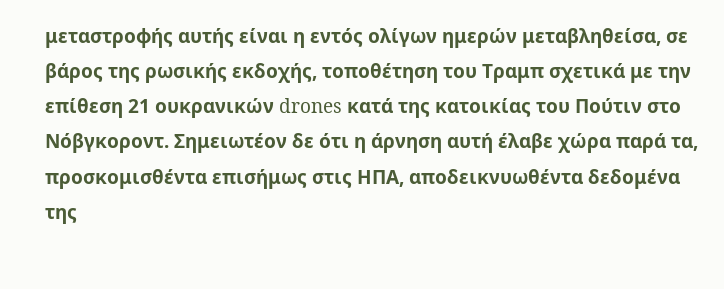μεταστροφής αυτής είναι η εντός ολίγων ημερών μεταβληθείσα, σε βάρος της ρωσικής εκδοχής, τοποθέτηση του Τραμπ σχετικά με την επίθεση 21 ουκρανικών drones κατά της κατοικίας του Πούτιν στο Νόβγκοροντ. Σημειωτέον δε ότι η άρνηση αυτή έλαβε χώρα παρά τα, προσκομισθέντα επισήμως στις ΗΠΑ, αποδεικνυωθέντα δεδομένα της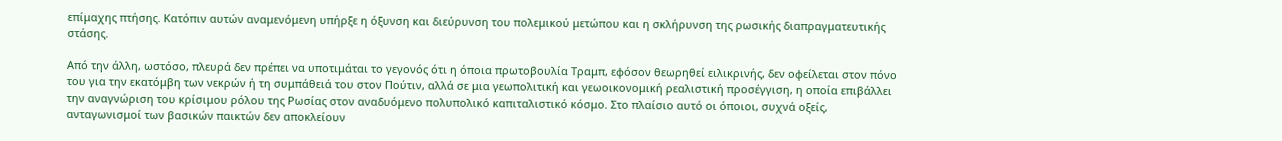επίμαχης πτήσης. Κατόπιν αυτών αναμενόμενη υπήρξε η όξυνση και διεύρυνση του πολεμικού μετώπου και η σκλήρυνση της ρωσικής διαπραγματευτικής στάσης.

Από την άλλη, ωστόσο, πλευρά δεν πρέπει να υποτιμάται το γεγονός ότι η όποια πρωτοβουλία Τραμπ, εφόσον θεωρηθεί ειλικρινής, δεν οφείλεται στον πόνο του για την εκατόμβη των νεκρών ή τη συμπάθειά του στον Πούτιν, αλλά σε μια γεωπολιτική και γεωοικονομική ρεαλιστική προσέγγιση, η οποία επιβάλλει την αναγνώριση του κρίσιμου ρόλου της Ρωσίας στον αναδυόμενο πολυπολικό καπιταλιστικό κόσμο. Στο πλαίσιο αυτό οι όποιοι, συχνά οξείς, ανταγωνισμοί των βασικών παικτών δεν αποκλείουν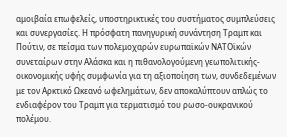αμοιβαία επωφελείς, υποστηρικτικές του συστήματος συμπλεύσεις και συνεργασίες. Η πρόσφατη πανηγυρική συνάντηση Τραμπ και Πούτιν, σε πείσμα των πολεμοχαρών ευρωπαϊκών ΝΑΤΟϊκών συνεταίρων στην Αλάσκα και η πιθανολογούμενη γεωπολιτικής-οικονομικής υφής συμφωνία για τη αξιοποίηση των, συνδεδεμένων με τον Αρκτικό Ωκεανό ωφελημάτων, δεν αποκαλύπτουν απλώς το ενδιαφέρον του Τραμπ για τερματισμό του ρωσο-ουκρανικού πολέμου.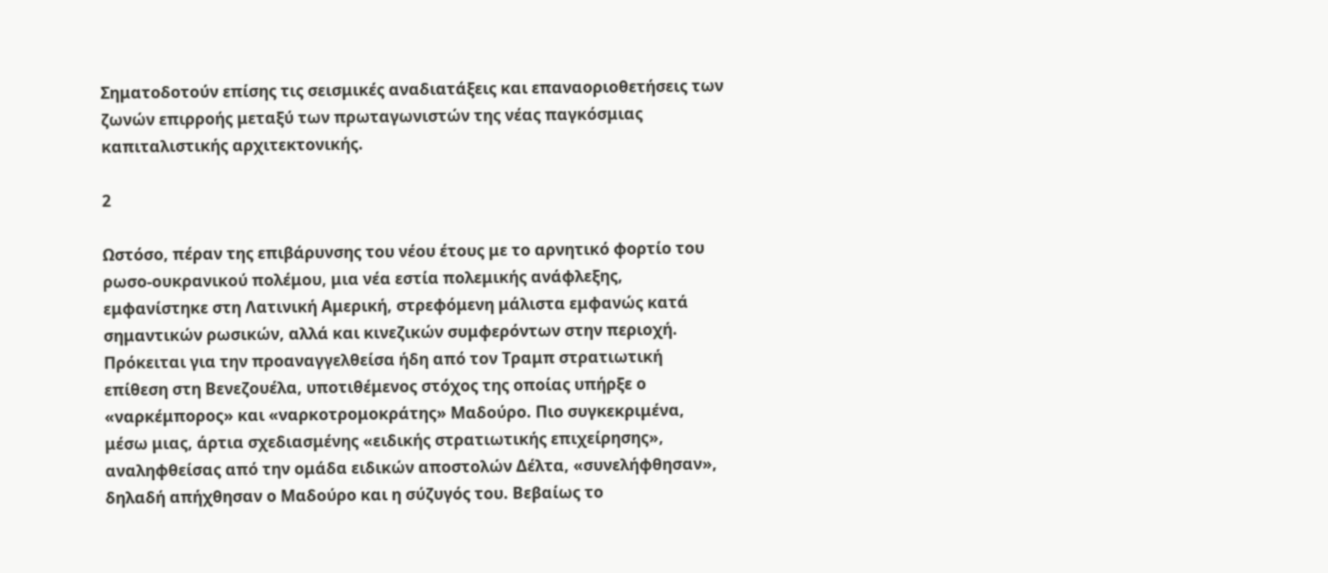Σηματοδοτούν επίσης τις σεισμικές αναδιατάξεις και επαναοριοθετήσεις των ζωνών επιρροής μεταξύ των πρωταγωνιστών της νέας παγκόσμιας καπιταλιστικής αρχιτεκτονικής.

2

Ωστόσο, πέραν της επιβάρυνσης του νέου έτους με το αρνητικό φορτίο του ρωσο-ουκρανικού πολέμου, μια νέα εστία πολεμικής ανάφλεξης, εμφανίστηκε στη Λατινική Αμερική, στρεφόμενη μάλιστα εμφανώς κατά σημαντικών ρωσικών, αλλά και κινεζικών συμφερόντων στην περιοχή. Πρόκειται για την προαναγγελθείσα ήδη από τον Τραμπ στρατιωτική επίθεση στη Βενεζουέλα, υποτιθέμενος στόχος της οποίας υπήρξε ο «ναρκέμπορος» και «ναρκοτρομοκράτης» Μαδούρο. Πιο συγκεκριμένα, μέσω μιας, άρτια σχεδιασμένης «ειδικής στρατιωτικής επιχείρησης», αναληφθείσας από την ομάδα ειδικών αποστολών Δέλτα, «συνελήφθησαν», δηλαδή απήχθησαν ο Μαδούρο και η σύζυγός του. Βεβαίως το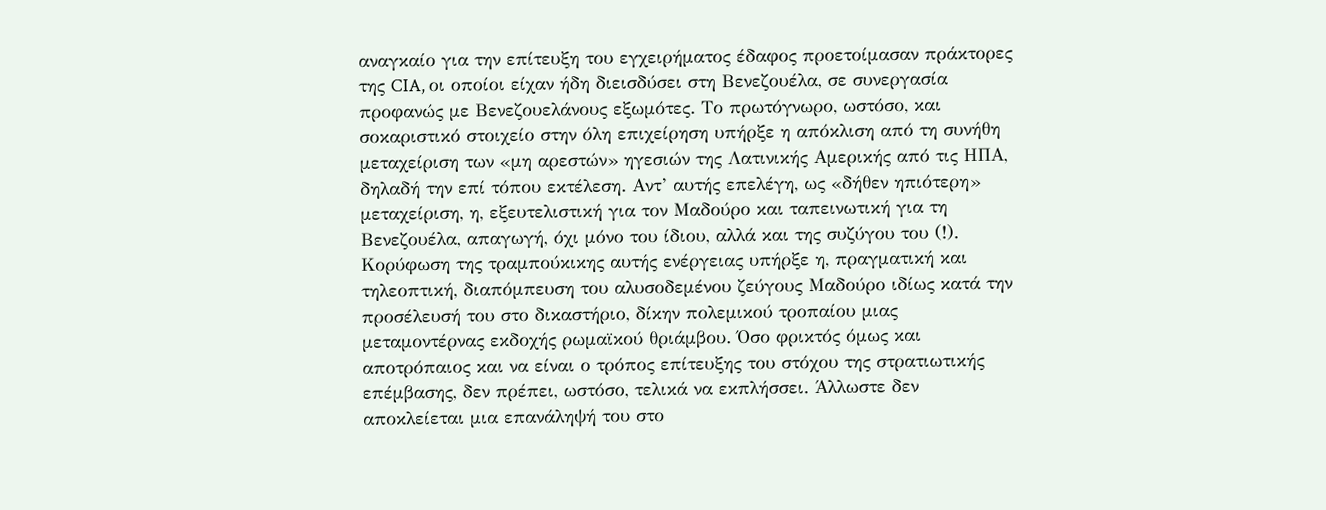αναγκαίο για την επίτευξη του εγχειρήματος έδαφος προετοίμασαν πράκτορες της CIA, οι οποίοι είχαν ήδη διεισδύσει στη Βενεζουέλα, σε συνεργασία προφανώς με Βενεζουελάνους εξωμότες. Το πρωτόγνωρο, ωστόσο, και σοκαριστικό στοιχείο στην όλη επιχείρηση υπήρξε η απόκλιση από τη συνήθη μεταχείριση των «μη αρεστών» ηγεσιών της Λατινικής Αμερικής από τις ΗΠΑ, δηλαδή την επί τόπου εκτέλεση. Αντ’ αυτής επελέγη, ως «δήθεν ηπιότερη» μεταχείριση, η, εξευτελιστική για τον Μαδούρο και ταπεινωτική για τη Βενεζουέλα, απαγωγή, όχι μόνο του ίδιου, αλλά και της συζύγου του (!). Κορύφωση της τραμπούκικης αυτής ενέργειας υπήρξε η, πραγματική και τηλεοπτική, διαπόμπευση του αλυσοδεμένου ζεύγους Μαδούρο ιδίως κατά την προσέλευσή του στο δικαστήριο, δίκην πολεμικού τροπαίου μιας μεταμοντέρνας εκδοχής ρωμαϊκού θριάμβου. Όσο φρικτός όμως και αποτρόπαιος και να είναι ο τρόπος επίτευξης του στόχου της στρατιωτικής επέμβασης, δεν πρέπει, ωστόσο, τελικά να εκπλήσσει. Άλλωστε δεν αποκλείεται μια επανάληψή του στο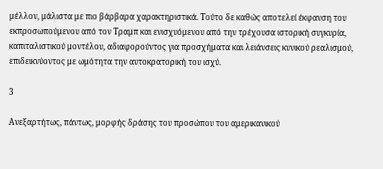μέλλον, μάλιστα με πιο βάρβαρα χαρακτηριστικά. Τούτο δε καθώς αποτελεί έκφανση του εκπροσωπούμενου από τον Τραμπ και ενισχυόμενου από την τρέχουσα ιστορική συγκυρία, καπιταλιστικού μοντέλου, αδιαφορούντος για προσχήματα και λειάνσεις κυνικού ρεαλισμού, επιδεικνύοντος με ωμότητα την αυτοκρατορική του ισχύ.

3

Ανεξαρτήτως, πάντως, μορφής δράσης του προσώπου του αμερικανικού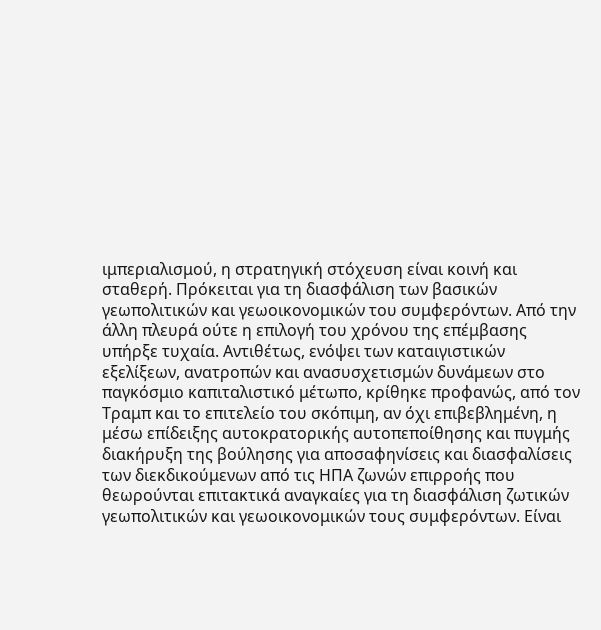ιμπεριαλισμού, η στρατηγική στόχευση είναι κοινή και σταθερή. Πρόκειται για τη διασφάλιση των βασικών γεωπολιτικών και γεωοικονομικών του συμφερόντων. Από την άλλη πλευρά ούτε η επιλογή του χρόνου της επέμβασης υπήρξε τυχαία. Αντιθέτως, ενόψει των καταιγιστικών εξελίξεων, ανατροπών και ανασυσχετισμών δυνάμεων στο παγκόσμιο καπιταλιστικό μέτωπο, κρίθηκε προφανώς, από τον Τραμπ και το επιτελείο του σκόπιμη, αν όχι επιβεβλημένη, η μέσω επίδειξης αυτοκρατορικής αυτοπεποίθησης και πυγμής διακήρυξη της βούλησης για αποσαφηνίσεις και διασφαλίσεις των διεκδικούμενων από τις ΗΠΑ ζωνών επιρροής που θεωρούνται επιτακτικά αναγκαίες για τη διασφάλιση ζωτικών γεωπολιτικών και γεωοικονομικών τους συμφερόντων. Είναι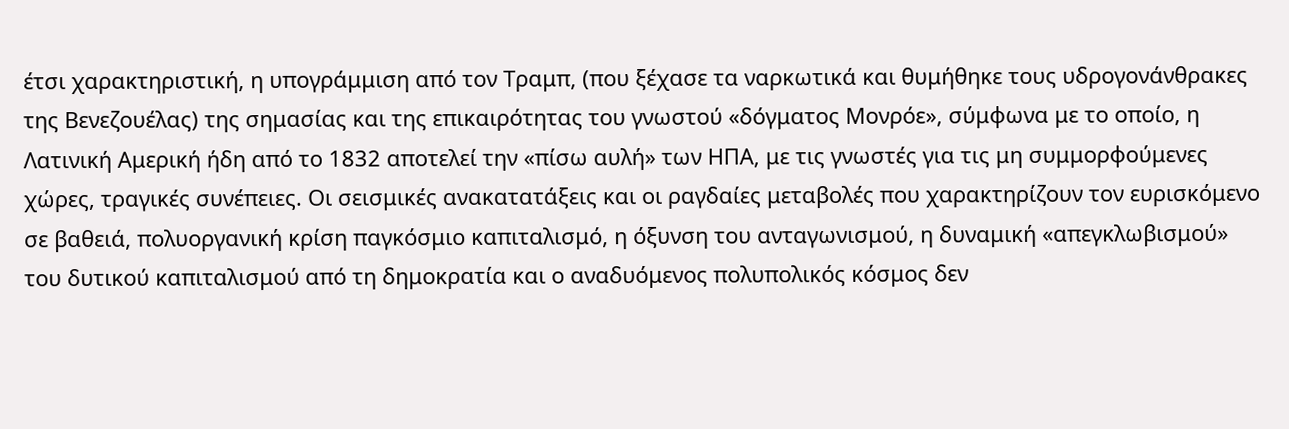έτσι χαρακτηριστική, η υπογράμμιση από τον Τραμπ, (που ξέχασε τα ναρκωτικά και θυμήθηκε τους υδρογονάνθρακες της Βενεζουέλας) της σημασίας και της επικαιρότητας του γνωστού «δόγματος Μονρόε», σύμφωνα με το οποίο, η Λατινική Αμερική ήδη από το 1832 αποτελεί την «πίσω αυλή» των ΗΠΑ, με τις γνωστές για τις μη συμμορφούμενες χώρες, τραγικές συνέπειες. Οι σεισμικές ανακατατάξεις και οι ραγδαίες μεταβολές που χαρακτηρίζουν τον ευρισκόμενο σε βαθειά, πολυοργανική κρίση παγκόσμιο καπιταλισμό, η όξυνση του ανταγωνισμού, η δυναμική «απεγκλωβισμού» του δυτικού καπιταλισμού από τη δημοκρατία και ο αναδυόμενος πολυπολικός κόσμος δεν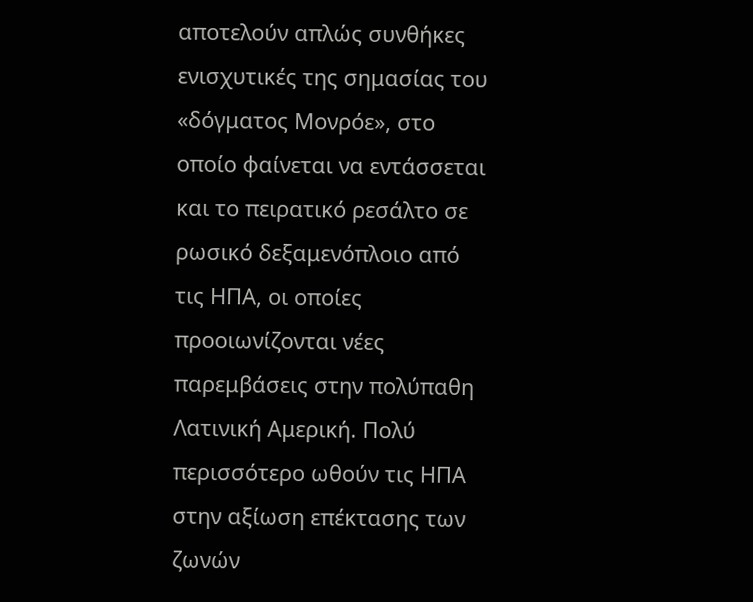αποτελούν απλώς συνθήκες ενισχυτικές της σημασίας του «δόγματος Μονρόε», στο οποίο φαίνεται να εντάσσεται και το πειρατικό ρεσάλτο σε ρωσικό δεξαμενόπλοιο από τις ΗΠΑ, οι οποίες προοιωνίζονται νέες παρεμβάσεις στην πολύπαθη Λατινική Αμερική. Πολύ περισσότερο ωθούν τις ΗΠΑ στην αξίωση επέκτασης των ζωνών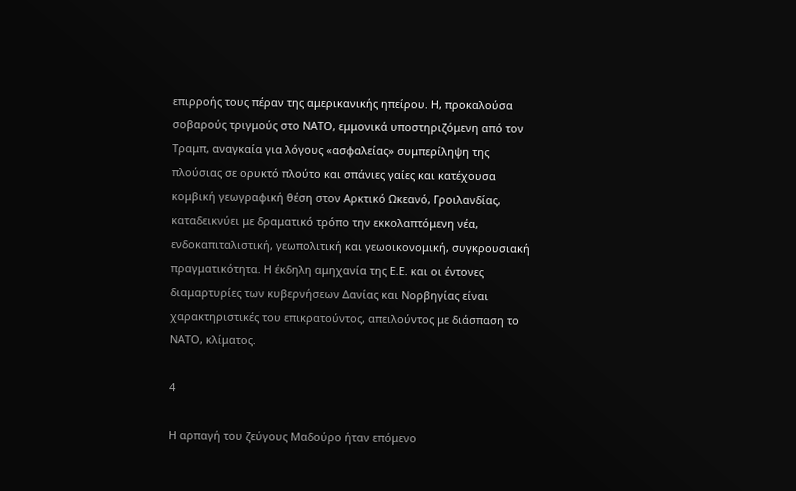επιρροής τους πέραν της αμερικανικής ηπείρου. Η, προκαλούσα σοβαρούς τριγμούς στο ΝΑΤΟ, εμμονικά υποστηριζόμενη από τον Τραμπ, αναγκαία για λόγους «ασφαλείας» συμπερίληψη της πλούσιας σε ορυκτό πλούτο και σπάνιες γαίες και κατέχουσα κομβική γεωγραφική θέση στον Αρκτικό Ωκεανό, Γροιλανδίας, καταδεικνύει με δραματικό τρόπο την εκκολαπτόμενη νέα, ενδοκαπιταλιστική, γεωπολιτική και γεωοικονομική, συγκρουσιακή πραγματικότητα. Η έκδηλη αμηχανία της Ε.Ε. και οι έντονες διαμαρτυρίες των κυβερνήσεων Δανίας και Νορβηγίας είναι χαρακτηριστικές του επικρατούντος, απειλούντος με διάσπαση το ΝΑΤΟ, κλίματος.

4

Η αρπαγή του ζεύγους Μαδούρο ήταν επόμενο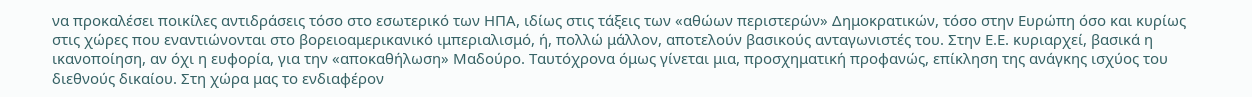να προκαλέσει ποικίλες αντιδράσεις τόσο στο εσωτερικό των ΗΠΑ, ιδίως στις τάξεις των «αθώων περιστερών» Δημοκρατικών, τόσο στην Ευρώπη όσο και κυρίως στις χώρες που εναντιώνονται στο βορειοαμερικανικό ιμπεριαλισμό, ή, πολλώ μάλλον, αποτελούν βασικούς ανταγωνιστές του. Στην Ε.Ε. κυριαρχεί, βασικά η ικανοποίηση, αν όχι η ευφορία, για την «αποκαθήλωση» Μαδούρο. Ταυτόχρονα όμως γίνεται μια, προσχηματική προφανώς, επίκληση της ανάγκης ισχύος του διεθνούς δικαίου. Στη χώρα μας το ενδιαφέρον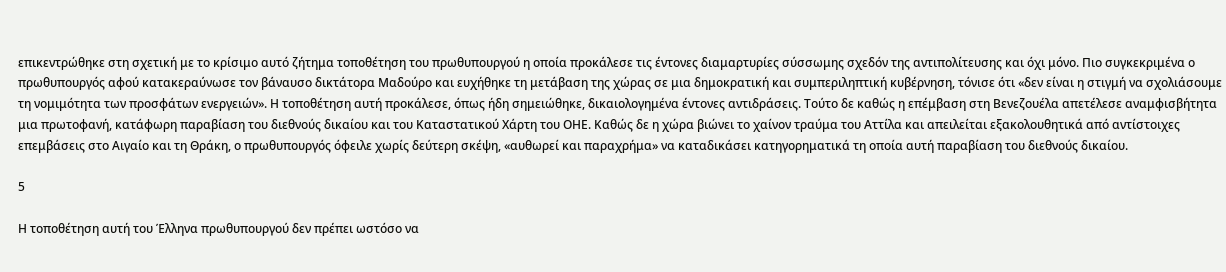επικεντρώθηκε στη σχετική με το κρίσιμο αυτό ζήτημα τοποθέτηση του πρωθυπουργού η οποία προκάλεσε τις έντονες διαμαρτυρίες σύσσωμης σχεδόν της αντιπολίτευσης και όχι μόνο. Πιο συγκεκριμένα ο πρωθυπουργός αφού κατακεραύνωσε τον βάναυσο δικτάτορα Μαδούρο και ευχήθηκε τη μετάβαση της χώρας σε μια δημοκρατική και συμπεριληπτική κυβέρνηση, τόνισε ότι «δεν είναι η στιγμή να σχολιάσουμε τη νομιμότητα των προσφάτων ενεργειών». Η τοποθέτηση αυτή προκάλεσε, όπως ήδη σημειώθηκε, δικαιολογημένα έντονες αντιδράσεις. Τούτο δε καθώς η επέμβαση στη Βενεζουέλα απετέλεσε αναμφισβήτητα μια πρωτοφανή, κατάφωρη παραβίαση του διεθνούς δικαίου και του Καταστατικού Χάρτη του ΟΗΕ. Καθώς δε η χώρα βιώνει το χαίνον τραύμα του Αττίλα και απειλείται εξακολουθητικά από αντίστοιχες επεμβάσεις στο Αιγαίο και τη Θράκη, ο πρωθυπουργός όφειλε χωρίς δεύτερη σκέψη, «αυθωρεί και παραχρήμα» να καταδικάσει κατηγορηματικά τη οποία αυτή παραβίαση του διεθνούς δικαίου.

5

Η τοποθέτηση αυτή του Έλληνα πρωθυπουργού δεν πρέπει ωστόσο να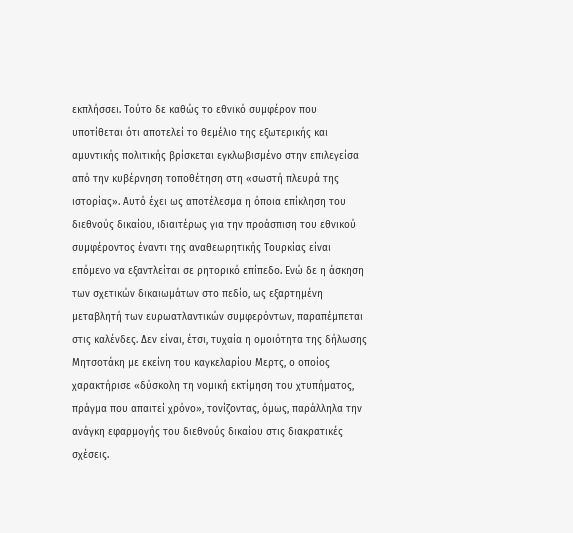εκπλήσσει. Τούτο δε καθώς το εθνικό συμφέρον που υποτίθεται ότι αποτελεί το θεμέλιο της εξωτερικής και αμυντικής πολιτικής βρίσκεται εγκλωβισμένο στην επιλεγείσα από την κυβέρνηση τοποθέτηση στη «σωστή πλευρά της ιστορίας». Αυτό έχει ως αποτέλεσμα η όποια επίκληση του διεθνούς δικαίου, ιδιαιτέρως για την προάσπιση του εθνικού συμφέροντος έναντι της αναθεωρητικής Τουρκίας είναι επόμενο να εξαντλείται σε ρητορικό επίπεδο. Ενώ δε η άσκηση των σχετικών δικαιωμάτων στο πεδίο, ως εξαρτημένη μεταβλητή των ευρωατλαντικών συμφερόντων, παραπέμπεται στις καλένδες. Δεν είναι, έτσι, τυχαία η ομοιότητα της δήλωσης Μητσοτάκη με εκείνη του καγκελαρίου Μερτς, ο οποίος χαρακτήρισε «δύσκολη τη νομική εκτίμηση του χτυπήματος, πράγμα που απαιτεί χρόνο», τονίζοντας, όμως, παράλληλα την ανάγκη εφαρμογής του διεθνούς δικαίου στις διακρατικές σχέσεις.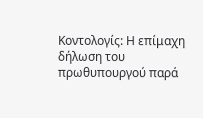Κοντολογίς: Η επίμαχη δήλωση του πρωθυπουργού παρά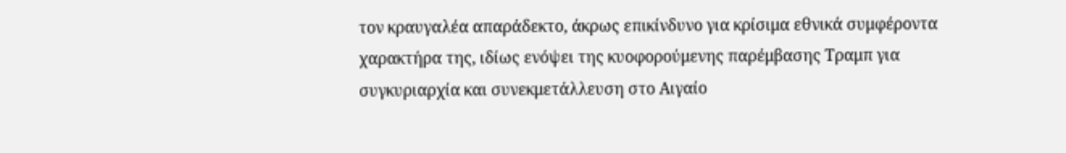τον κραυγαλέα απαράδεκτο, άκρως επικίνδυνο για κρίσιμα εθνικά συμφέροντα χαρακτήρα της, ιδίως ενόψει της κυοφορούμενης παρέμβασης Τραμπ για συγκυριαρχία και συνεκμετάλλευση στο Αιγαίο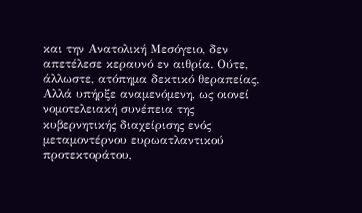και την Ανατολική Μεσόγειο, δεν απετέλεσε κεραυνό εν αιθρία. Ούτε, άλλωστε, ατόπημα δεκτικό θεραπείας. Αλλά υπήρξε αναμενόμενη, ως οιονεί νομοτελειακή συνέπεια της κυβερνητικής διαχείρισης ενός μεταμοντέρνου ευρωατλαντικού προτεκτοράτου,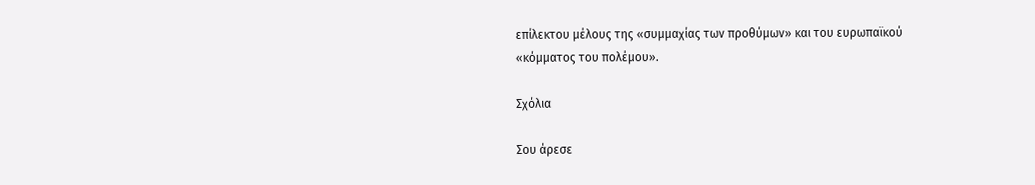επίλεκτου μέλους της «συμμαχίας των προθύμων» και του ευρωπαϊκού «κόμματος του πολέμου».

Σχόλια

Σου άρεσε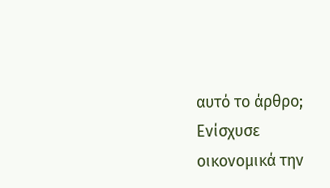αυτό το άρθρο; Ενίσχυσε οικονομικά την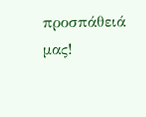προσπάθειά μας!